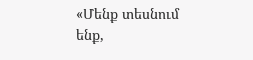«Մենք տեսնում ենք,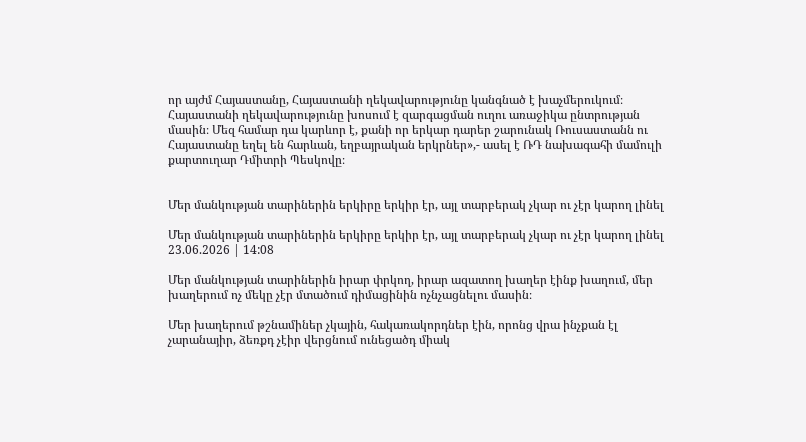որ այժմ Հայաստանը, Հայաստանի ղեկավարությունը կանգնած է խաչմերուկում։ Հայաստանի ղեկավարությունը խոսում է զարգացման ուղու առաջիկա ընտրության մասին։ Մեզ համար դա կարևոր է, քանի որ երկար դարեր շարունակ Ռուսաստանն ու Հայաստանը եղել են հարևան, եղբայրական երկրներ»,- ասել է ՌԴ նախագահի մամուլի քարտուղար Դմիտրի Պեսկովը։


Մեր մանկության տարիներին երկիրը երկիր էր, այլ տարբերակ չկար ու չէր կարող լինել

Մեր մանկության տարիներին երկիրը երկիր էր, այլ տարբերակ չկար ու չէր կարող լինել
23.06.2026 | 14:08

Մեր մանկության տարիներին իրար փրկող, իրար ազատող խաղեր էինք խաղում, մեր խաղերում ոչ մեկը չէր մտածում դիմացինին ոչնչացնելու մասին։

Մեր խաղերում թշնամիներ չկային, հակառակորդներ էին, որոնց վրա ինչքան էլ չարանայիր, ձեռքդ չէիր վերցնում ունեցածդ միակ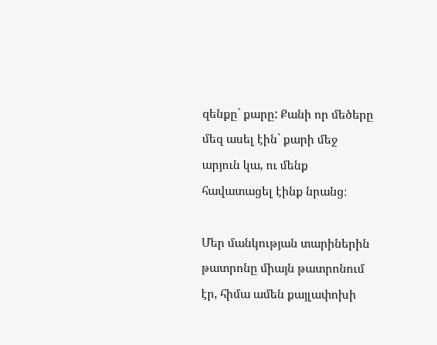զենքը` քարը: Քանի որ մեծերը մեզ ասել էին` քարի մեջ արյուն կա, ու մենք հավատացել էինք նրանց։

Մեր մանկության տարիներին թատրոնը միայն թատրոնում էր, հիմա ամեն քայլափոխի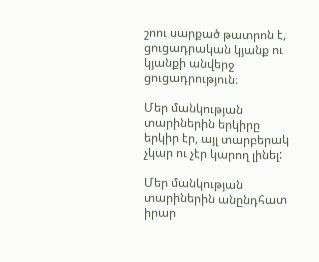շոու սարքած թատրոն է, ցուցադրական կյանք ու կյանքի անվերջ ցուցադրություն։

Մեր մանկության տարիներին երկիրը երկիր էր, այլ տարբերակ չկար ու չէր կարող լինել:

Մեր մանկության տարիներին անընդհատ իրար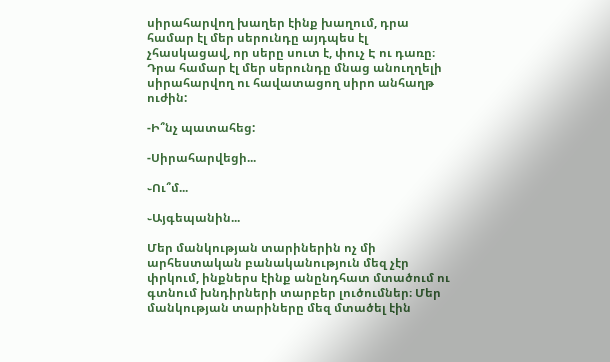սիրահարվող խաղեր էինք խաղում, դրա համար էլ մեր սերունդը այդպես էլ չհասկացավ, որ սերը սուտ է, փուչ Է ու դառը։ Դրա համար էլ մեր սերունդը մնաց անուղղելի սիրահարվող ու հավատացող սիրո անհաղթ ուժին:

-Ի՞նչ պատահեց:

-Սիրահարվեցի...

֊Ու՞մ...

֊Այգեպանին...

Մեր մանկության տարիներին ոչ մի արհեստական բանականություն մեզ չէր փրկում, ինքներս էինք անընդհատ մտածում ու գտնում խնդիրների տարբեր լուծումներ։ Մեր մանկության տարիները մեզ մտածել էին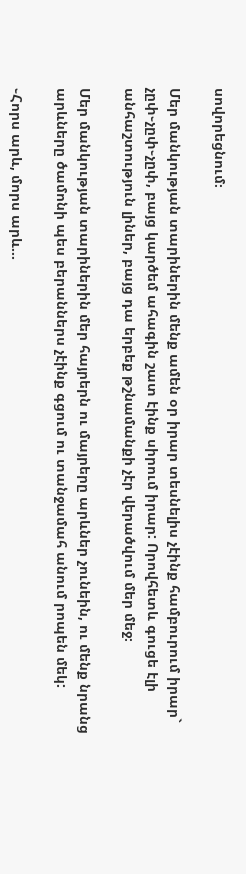սովորեցնում։

Մեր մանկության տարիներին մենք ամեն օր իրար տեսնելիս չէինք համբուրում իրար` չըփ֊չըփ֊չըփ, բայց կարծեմ ահագին շատ էինք սիրում իրար: Որովհետև գուցե էլի անհաշտություն լիներ, բայց դա երբեք թշնամանքի չէր վերածվում մեր մեջ։

Մեր մանկության տարիներին մեր հայրերն ու մայրերը արևներ չունեին, ու մենք նրանց արևները ծամոնի պես բերաններս չէինք գցում ու տանջամահ անում րոպեն մեկ:

֊Հորս արև, մորս արև...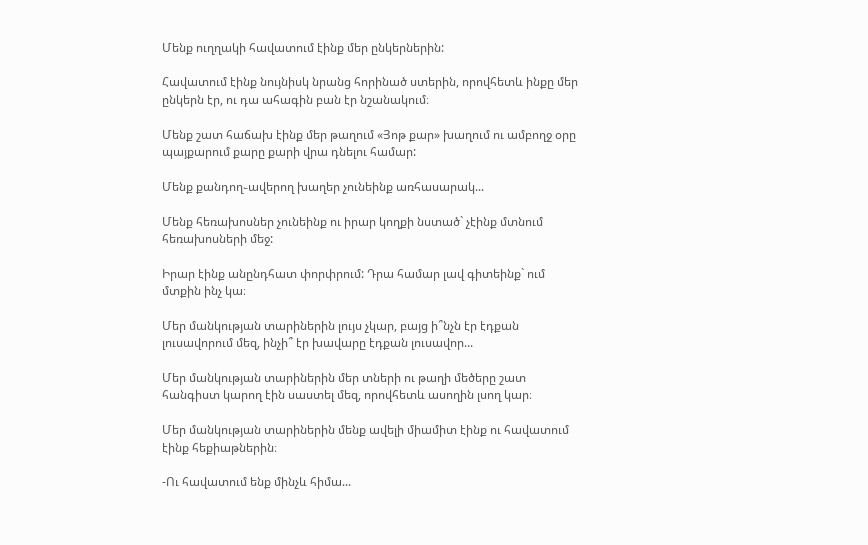Մենք ուղղակի հավատում էինք մեր ընկերներին:

Հավատում էինք նույնիսկ նրանց հորինած ստերին, որովհետև ինքը մեր ընկերն էր, ու դա ահագին բան էր նշանակում։

Մենք շատ հաճախ էինք մեր թաղում «Յոթ քար» խաղում ու ամբողջ օրը պայքարում քարը քարի վրա դնելու համար:

Մենք քանդող֊ավերող խաղեր չունեինք առհասարակ...

Մենք հեռախոսներ չունեինք ու իրար կողքի նստած` չէինք մտնում հեռախոսների մեջ:

Իրար էինք անընդհատ փորփրում: Դրա համար լավ գիտեինք` ում մտքին ինչ կա։

Մեր մանկության տարիներին լույս չկար, բայց ի՞նչն էր էդքան լուսավորում մեզ, ինչի՞ էր խավարը էդքան լուսավոր...

Մեր մանկության տարիներին մեր տների ու թաղի մեծերը շատ հանգիստ կարող էին սաստել մեզ, որովհետև ասողին լսող կար։

Մեր մանկության տարիներին մենք ավելի միամիտ էինք ու հավատում էինք հեքիաթներին։

-Ու հավատում ենք մինչև հիմա...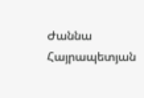Ժաննա Հայրապետյան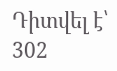Դիտվել է՝ 302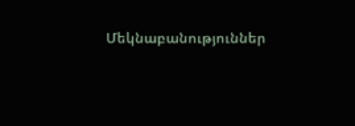Մեկնաբանություններ